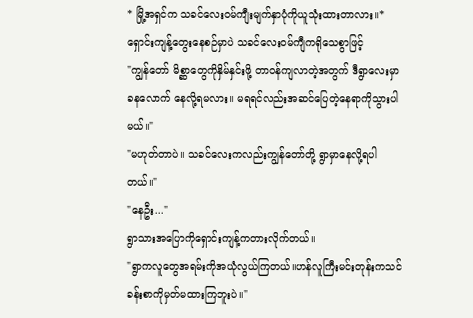* မြို့အရှင်က သခင်လေးဝမ်ကျီးမျက်နှာပုံကိုယူသုံးထားတာလား။*
ရှောင်းကျန့်တွေးနေစဉ်မှာပဲ သခင်လေးဝမ်ကျီကရိုသေစွာဖြင့်
"ကျွန်တော် မိစ္ဆာတွေကိုနှိမ်နှင်းဖို့ တာဝန်ကျလာတဲ့အတွက် ဒီရွာလေးမှာခနလောက် နေလို့ရမလား။ မရရင်လည်းအဆင်ပြေတဲ့နေရာကိုသွားပါမယ်။"
"မဟုတ်တာပဲ။ သခင်လေးကလည်းကျွန်တော်တို့ ရွာမှာနေလို့ရပါတယ်။"
"နေဦး..."
ရွာသားအပြောကိုရှောင်းကျန့်ကတားလိုက်တယ်။
"ရွာကလူတွေအရမ်းကိုအယုံလွယ်ကြတယ်။ဟန်လူကြီးမင်းတုန်းကသင်ခန်းစာကိုမှတ်မထားကြဘူးပဲ။"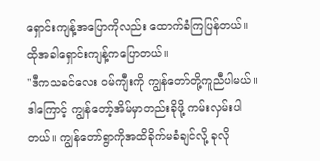ရှောင်းကျန့်အပြောကိုလည်း ထောက်ခံကြပြန်တယ်။ ထိုအခါရှောင်းကျန့်ကပြောတယ်။
"ဒီကသခင်လေး ဝမ်ကျီးကို ကျွန်တော်တို့ကူညီပါမယ်။ ဒါကြောင့် ကျွန်တော့်အိမ်မှာတည်းခိုဖို့ ကမ်းလှမ်းပါတယ်။ ကျွန်တော်ရွာကိုအထိခိုက်မခံချင်လို့ ခုလို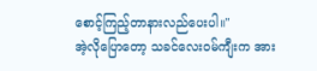စောင့်ကြည့်တာနားလည်ပေးပါ။"
အဲ့လိုပြောတော့ သခင်လေးဝမ်ကျီးက အား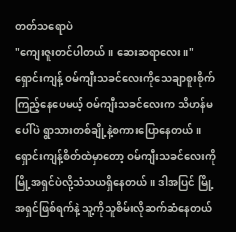တတ်သရောပဲ
"ကျေးဇူးတင်ပါတယ်။ ဆေးဆရာလေး။"
ရှောင်းကျန့် ဝမ်ကျီးသခင်လေးကိုသေချာစူးစိုက်ကြည့်နေပေမယ့် ဝမ်ကျီးသခင်လေးက သိဟန်မပေါ်ပဲ ရွာသားတစ်ချို့နဲ့စကားပြောနေတယ်။ ရှောင်းကျန့်စိတ်ထဲမှာတော့ ဝမ်ကျီးသခင်လေးကို မြို့အရှင်ပဲလို့သံသယရှိနေတယ်။ ဒါအပြင် မြို့အရှင်ဖြစ်ရက်နဲ့ သူ့ကိုသူစိမ်းလိုဆက်ဆံနေတယ်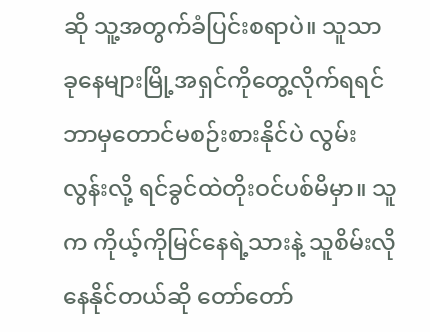ဆို သူ့အတွက်ခံပြင်းစရာပဲ။ သူသာ ခုနေများမြို့အရှင်ကိုတွေ့လိုက်ရရင် ဘာမှတောင်မစဉ်းစားနိုင်ပဲ လွမ်းလွန်းလို့ ရင်ခွင်ထဲတိုးဝင်ပစ်မိမှာ။ သူက ကိုယ့်ကိုမြင်နေရဲ့သားနဲ့ သူစိမ်းလိုနေနိုင်တယ်ဆို တော်တော်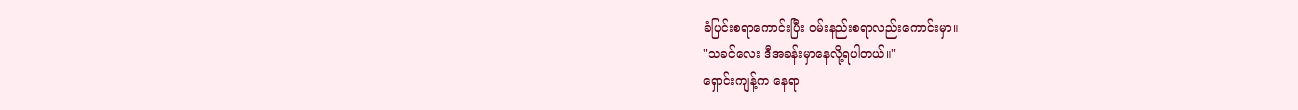ခံပြင်းစရာကောင်းပြီး ဝမ်းနည်းစရာလည်းကောင်းမှာ။
"သခင်လေး ဒီအခန်းမှာနေလို့ရပါတယ်။"
ရှောင်းကျန့်က နေရာ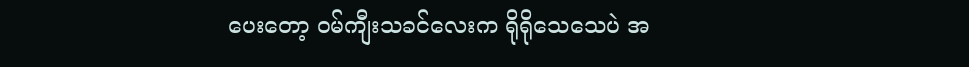ပေးတော့ ဝမ်ကျီးသခင်လေးက ရိုရိုသေသေပဲ အ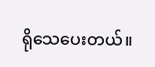ရိုသေပေးတယ်။